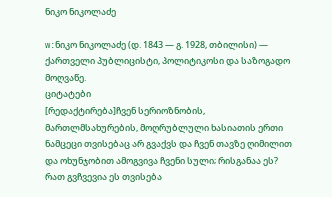ნიკო ნიკოლაძე

w:ნიკო ნიკოლაძე (დ. 1843 — გ. 1928, თბილისი) — ქართველი პუბლიცისტი, პოლიტიკოსი და საზოგადო მოღვაწე.
ციტატები
[რედაქტირება]ჩვენ სერიოზნობის, მართლმსახურების, მოღრუბლული ხასიათის ერთი ნამცეცი თვისებაც არ გვაქვს და ჩვენ თავზე ღიმილით და ოხუნჯობით ამოგვივა ჩვენი სული; რისგანაა ეს? რათ გვჩვევია ეს თვისება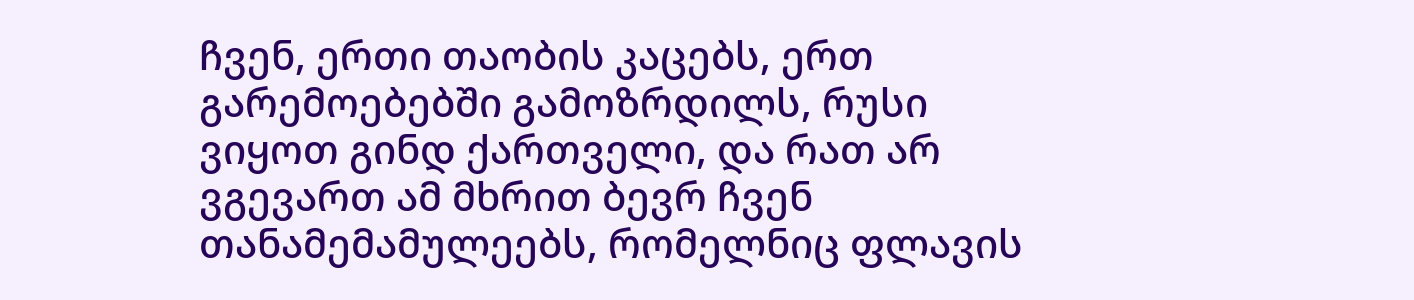ჩვენ, ერთი თაობის კაცებს, ერთ გარემოებებში გამოზრდილს, რუსი ვიყოთ გინდ ქართველი, და რათ არ ვგევართ ამ მხრით ბევრ ჩვენ თანამემამულეებს, რომელნიც ფლავის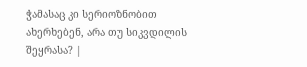ჭამასაც კი სერიოზნობით ახერხებენ, არა თუ სიკვდილის შეყრასა? |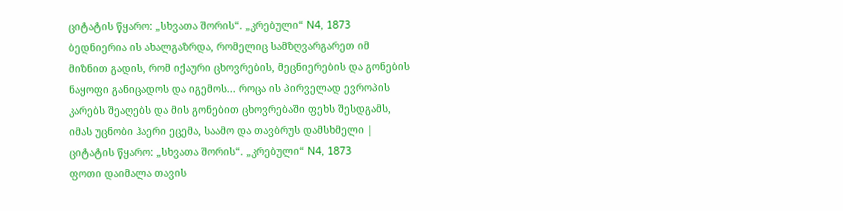ციტატის წყარო: „სხვათა შორის“. „კრებული“ N4, 1873
ბედნიერია ის ახალგაზრდა, რომელიც სამზღვარგარეთ იმ მიზნით გადის, რომ იქაური ცხოვრების, მეცნიერების და გონების ნაყოფი განიცადოს და იგემოს... როცა ის პირველად ევროპის კარებს შეაღებს და მის გონებით ცხოვრებაში ფეხს შესდგამს, იმას უცნობი ჰაერი ეცემა, საამო და თავბრუს დამსხმელი |
ციტატის წყარო: „სხვათა შორის“. „კრებული“ N4, 1873
ფოთი დაიმალა თავის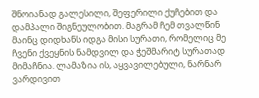შნოიანად გალესილი, შეფერილი ქუჩებით და დამპალი შიგნეულობით. მაგრამ ჩემ თვალწინ მაინც დიდხანს იდგა მისი სურათი, რომელიც მე ჩვენი ქვეყნის ნამდვილ და ჭეშმარიტ სურათად მიმაჩნია. ლამაზია ის, აყვავილებული, ნარნარ ვარდივით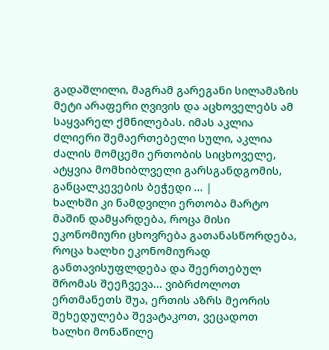გადაშლილი, მაგრამ გარეგანი სილამაზის მეტი არაფერი ღვივის და აცხოველებს ამ საყვარელ ქმნილებას. იმას აკლია ძლიერი შემაერთებელი სული, აკლია ძალის მომცემი ერთობის სიცხოველე, ატყვია მომხიბლველი გარსგანდგომის, განცალკევების ბეჭედი ... |
ხალხში კი ნამდვილი ერთობა მარტო მაშინ დამყარდება, როცა მისი ეკონომიური ცხოვრება გათანასწორდება, როცა ხალხი ეკონომიურად განთავისუფლდება და შეერთებულ შრომას შეეჩვევა... ვიბრძოლოთ ერთმანეთს შუა, ერთის აზრს მეორის შეხედულება შევატაკოთ, ვეცადოთ ხალხი მონაწილე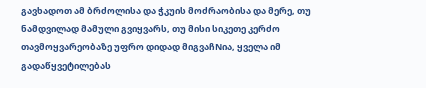გავხადოთ ამ ბრძოლისა და ჭკუის მოძრაობისა და მერე, თუ ნამდვილად მამული გვიყვარს, თუ მისი სიკეთე კერძო თავმოყვარეობაზე უფრო დიდად მიგვაჩNია, ყველა იმ გადაწყვეტილებას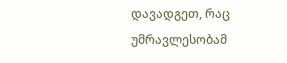დავადგეთ, რაც უმრავლესობამ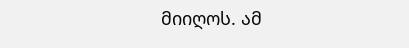მიიღოს. ამ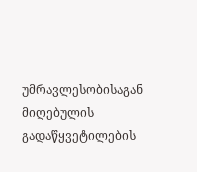უმრავლესობისაგან მიღებულის გადაწყვეტილების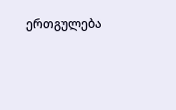ერთგულება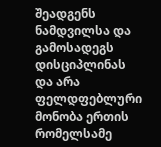შეადგენს ნამდვილსა და გამოსადეგს დისციპლინას და არა ფელდფებლური მონობა ერთის რომელსამე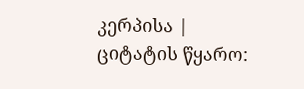კერპისა |
ციტატის წყარო: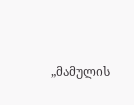„მამულის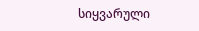სიყვარული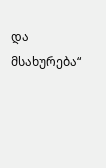და მსახურება“